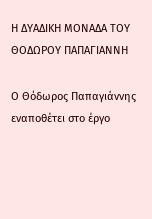Η ΔΥΑΔΙΚΗ ΜΟΝΑΔΑ ΤΟΥ ΘΟΔΩΡΟΥ ΠΑΠΑΓΙΑΝΝΗ

Ο Θόδωρος Παπαγιάννης εναποθέτει στο έργο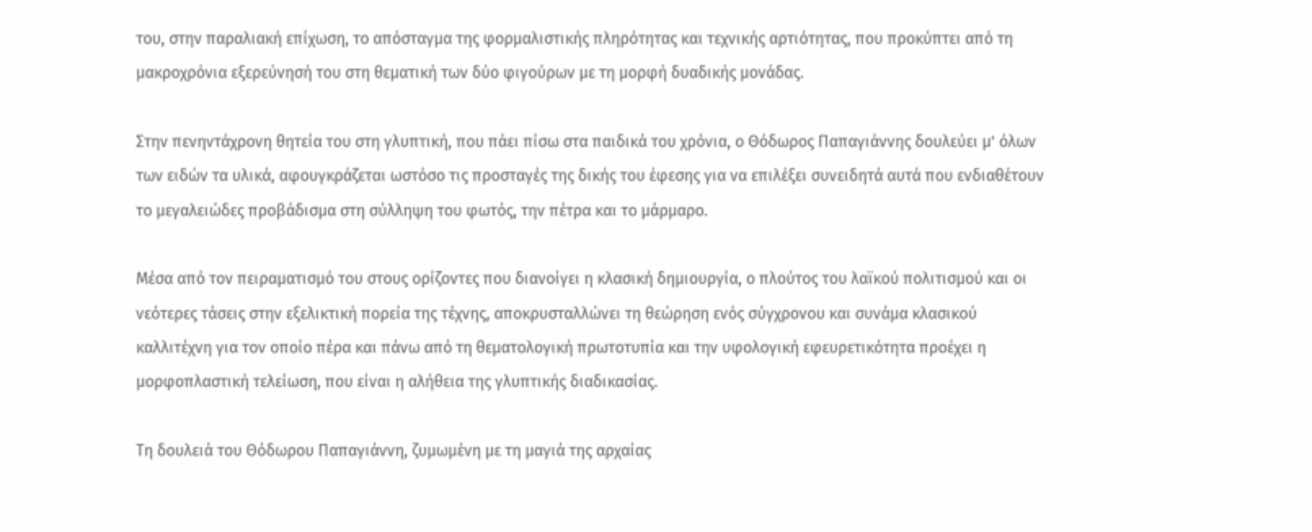του, στην παραλιακή επίχωση, το απόσταγμα της φορμαλιστικής πληρότητας και τεχνικής αρτιότητας, που προκύπτει από τη μακροχρόνια εξερεύνησή του στη θεματική των δύο φιγούρων με τη μορφή δυαδικής μονάδας.

Στην πενηντάχρονη θητεία του στη γλυπτική, που πάει πίσω στα παιδικά του χρόνια, ο Θόδωρος Παπαγιάννης δουλεύει μ’ όλων των ειδών τα υλικά, αφουγκράζεται ωστόσο τις προσταγές της δικής του έφεσης για να επιλέξει συνειδητά αυτά που ενδιαθέτουν το μεγαλειώδες προβάδισμα στη σύλληψη του φωτός, την πέτρα και το μάρμαρο.

Μέσα από τον πειραματισμό του στους ορίζοντες που διανοίγει η κλασική δημιουργία, ο πλούτος του λαϊκού πολιτισμού και οι νεότερες τάσεις στην εξελικτική πορεία της τέχνης, αποκρυσταλλώνει τη θεώρηση ενός σύγχρονου και συνάμα κλασικού καλλιτέχνη για τον οποίο πέρα και πάνω από τη θεματολογική πρωτοτυπία και την υφολογική εφευρετικότητα προέχει η μορφοπλαστική τελείωση, που είναι η αλήθεια της γλυπτικής διαδικασίας.

Τη δουλειά του Θόδωρου Παπαγιάννη, ζυμωμένη με τη μαγιά της αρχαίας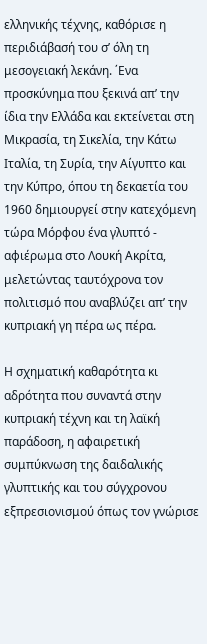ελληνικής τέχνης, καθόρισε η περιδιάβασή του σ’ όλη τη μεσογειακή λεκάνη. ΄Ενα προσκύνημα που ξεκινά απ’ την ίδια την Ελλάδα και εκτείνεται στη Μικρασία, τη Σικελία, την Κάτω Ιταλία, τη Συρία, την Αίγυπτο και την Κύπρο, όπου τη δεκαετία του 1960 δημιουργεί στην κατεχόμενη τώρα Μόρφου ένα γλυπτό - αφιέρωμα στο Λουκή Ακρίτα, μελετώντας ταυτόχρονα τον πολιτισμό που αναβλύζει απ’ την κυπριακή γη πέρα ως πέρα.

Η σχηματική καθαρότητα κι αδρότητα που συναντά στην κυπριακή τέχνη και τη λαϊκή παράδοση, η αφαιρετική συμπύκνωση της δαιδαλικής γλυπτικής και του σύγχρονου εξπρεσιονισμού όπως τον γνώρισε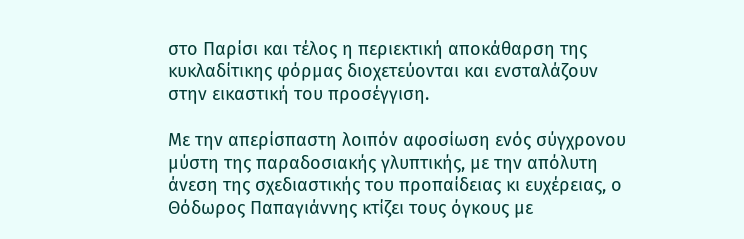στο Παρίσι και τέλος η περιεκτική αποκάθαρση της κυκλαδίτικης φόρμας διοχετεύονται και ενσταλάζουν στην εικαστική του προσέγγιση.

Με την απερίσπαστη λοιπόν αφοσίωση ενός σύγχρονου μύστη της παραδοσιακής γλυπτικής, με την απόλυτη άνεση της σχεδιαστικής του προπαίδειας κι ευχέρειας, ο Θόδωρος Παπαγιάννης κτίζει τους όγκους με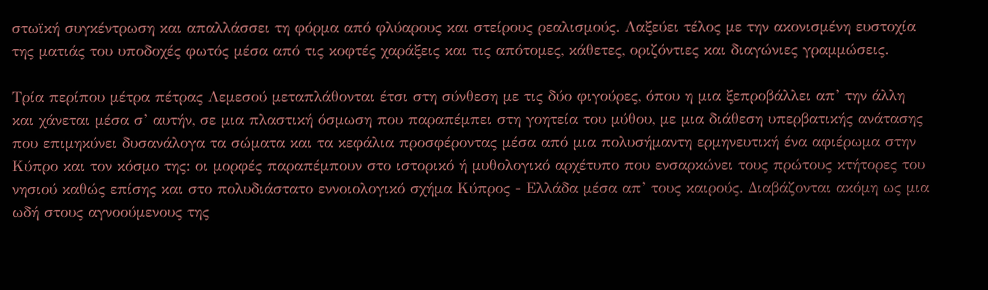στωϊκή συγκέντρωση και απαλλάσσει τη φόρμα από φλύαρους και στείρους ρεαλισμούς. Λαξεύει τέλος με την ακονισμένη ευστοχία της ματιάς του υποδοχές φωτός μέσα από τις κοφτές χαράξεις και τις απότομες, κάθετες, οριζόντιες και διαγώνιες γραμμώσεις.

Τρία περίπου μέτρα πέτρας Λεμεσού μεταπλάθονται έτσι στη σύνθεση με τις δύο φιγούρες, όπου η μια ξεπροβάλλει απ’ την άλλη και χάνεται μέσα σ’ αυτήν, σε μια πλαστική όσμωση που παραπέμπει στη γοητεία του μύθου, με μια διάθεση υπερβατικής ανάτασης που επιμηκύνει δυσανάλογα τα σώματα και τα κεφάλια προσφέροντας μέσα από μια πολυσήμαντη ερμηνευτική ένα αφιέρωμα στην Κύπρο και τον κόσμο της: οι μορφές παραπέμπουν στο ιστορικό ή μυθολογικό αρχέτυπο που ενσαρκώνει τους πρώτους κτήτορες του νησιού καθώς επίσης και στο πολυδιάστατο εννοιολογικό σχήμα Κύπρος - Ελλάδα μέσα απ’ τους καιρούς. Διαβάζονται ακόμη ως μια ωδή στους αγνοούμενους της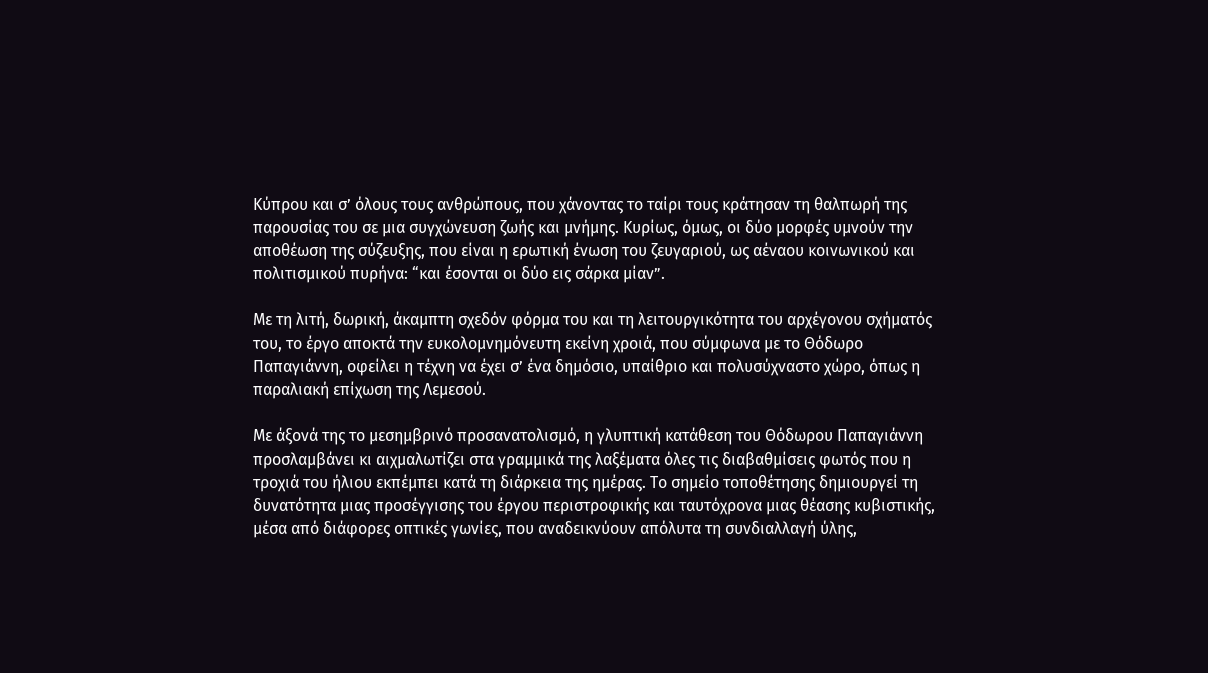Κύπρου και σ’ όλους τους ανθρώπους, που χάνοντας το ταίρι τους κράτησαν τη θαλπωρή της παρουσίας του σε μια συγχώνευση ζωής και μνήμης. Κυρίως, όμως, οι δύο μορφές υμνούν την αποθέωση της σύζευξης, που είναι η ερωτική ένωση του ζευγαριού, ως αέναου κοινωνικού και πολιτισμικού πυρήνα: “και έσονται οι δύο εις σάρκα μίαν”.

Με τη λιτή, δωρική, άκαμπτη σχεδόν φόρμα του και τη λειτουργικότητα του αρχέγονου σχήματός του, το έργο αποκτά την ευκολομνημόνευτη εκείνη χροιά, που σύμφωνα με το Θόδωρο Παπαγιάννη, οφείλει η τέχνη να έχει σ’ ένα δημόσιο, υπαίθριο και πολυσύχναστο χώρο, όπως η παραλιακή επίχωση της Λεμεσού.

Με άξονά της το μεσημβρινό προσανατολισμό, η γλυπτική κατάθεση του Θόδωρου Παπαγιάννη προσλαμβάνει κι αιχμαλωτίζει στα γραμμικά της λαξέματα όλες τις διαβαθμίσεις φωτός που η τροχιά του ήλιου εκπέμπει κατά τη διάρκεια της ημέρας. Το σημείο τοποθέτησης δημιουργεί τη δυνατότητα μιας προσέγγισης του έργου περιστροφικής και ταυτόχρονα μιας θέασης κυβιστικής, μέσα από διάφορες οπτικές γωνίες, που αναδεικνύουν απόλυτα τη συνδιαλλαγή ύλης,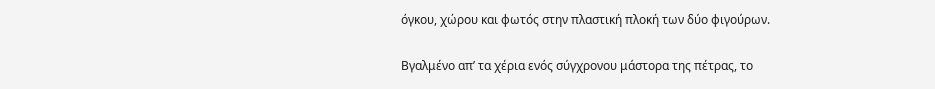όγκου, χώρου και φωτός στην πλαστική πλοκή των δύο φιγούρων.

Βγαλμένο απ’ τα χέρια ενός σύγχρονου μάστορα της πέτρας, το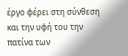έργο φέρει στη σύνθεση και την υφή του την πατίνα των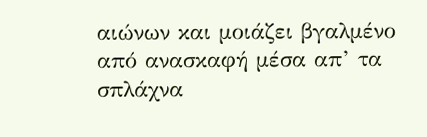αιώνων και μοιάζει βγαλμένο από ανασκαφή μέσα απ’ τα σπλάχνα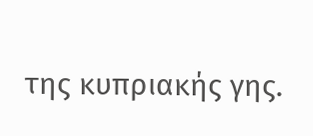της κυπριακής γης.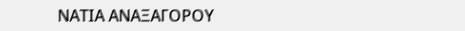ΝΑΤΙΑ ΑΝΑΞΑΓΟΡΟΥ